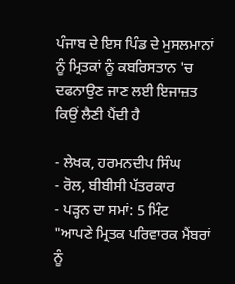ਪੰਜਾਬ ਦੇ ਇਸ ਪਿੰਡ ਦੇ ਮੁਸਲਮਾਨਾਂ ਨੂੰ ਮ੍ਰਿਤਕਾਂ ਨੂੰ ਕਬਰਿਸਤਾਨ 'ਚ ਦਫਨਾਉਣ ਜਾਣ ਲਈ ਇਜਾਜ਼ਤ ਕਿਉਂ ਲੈਣੀ ਪੈਂਦੀ ਹੈ

- ਲੇਖਕ, ਹਰਮਨਦੀਪ ਸਿੰਘ
- ਰੋਲ, ਬੀਬੀਸੀ ਪੱਤਰਕਾਰ
- ਪੜ੍ਹਨ ਦਾ ਸਮਾਂ: 5 ਮਿੰਟ
"ਆਪਣੇ ਮ੍ਰਿਤਕ ਪਰਿਵਾਰਕ ਮੈਂਬਰਾਂ ਨੂੰ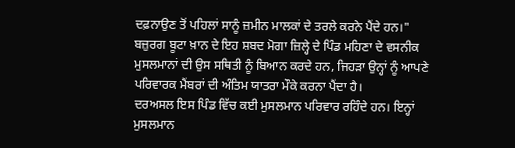ਦਫ਼ਨਾਉਣ ਤੋਂ ਪਹਿਲਾਂ ਸਾਨੂੰ ਜ਼ਮੀਨ ਮਾਲਕਾਂ ਦੇ ਤਰਲੇ ਕਰਨੇ ਪੈਂਦੇ ਹਨ।"
ਬਜ਼ੁਰਗ ਬੂਟਾ ਖ਼ਾਨ ਦੇ ਇਹ ਸ਼ਬਦ ਮੋਗਾ ਜ਼ਿਲ੍ਹੇ ਦੇ ਪਿੰਡ ਮਹਿਣਾ ਦੇ ਵਸਨੀਕ ਮੁਸਲਮਾਨਾਂ ਦੀ ਉਸ ਸਥਿਤੀ ਨੂੰ ਬਿਆਨ ਕਰਦੇ ਹਨ, ਜਿਹੜਾ ਉਨ੍ਹਾਂ ਨੂੰ ਆਪਣੇ ਪਰਿਵਾਰਕ ਮੈਂਬਰਾਂ ਦੀ ਅੰਤਿਮ ਯਾਤਰਾ ਮੌਕੇ ਕਰਨਾ ਪੈਂਦਾ ਹੈ।
ਦਰਅਸਲ ਇਸ ਪਿੰਡ ਵਿੱਚ ਕਈ ਮੁਸਲਮਾਨ ਪਰਿਵਾਰ ਰਹਿੰਦੇ ਹਨ। ਇਨ੍ਹਾਂ ਮੁਸਲਮਾਨ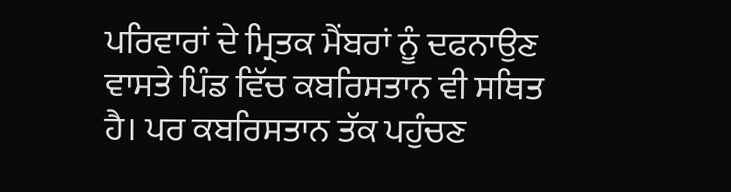ਪਰਿਵਾਰਾਂ ਦੇ ਮ੍ਰਿਤਕ ਮੈਂਬਰਾਂ ਨੂੰ ਦਫਨਾਉਣ ਵਾਸਤੇ ਪਿੰਡ ਵਿੱਚ ਕਬਰਿਸਤਾਨ ਵੀ ਸਥਿਤ ਹੈ। ਪਰ ਕਬਰਿਸਤਾਨ ਤੱਕ ਪਹੁੰਚਣ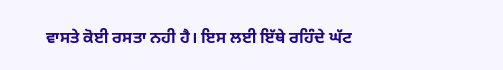ਵਾਸਤੇ ਕੋਈ ਰਸਤਾ ਨਹੀ ਹੈ। ਇਸ ਲਈ ਇੱਥੇ ਰਹਿੰਦੇ ਘੱਟ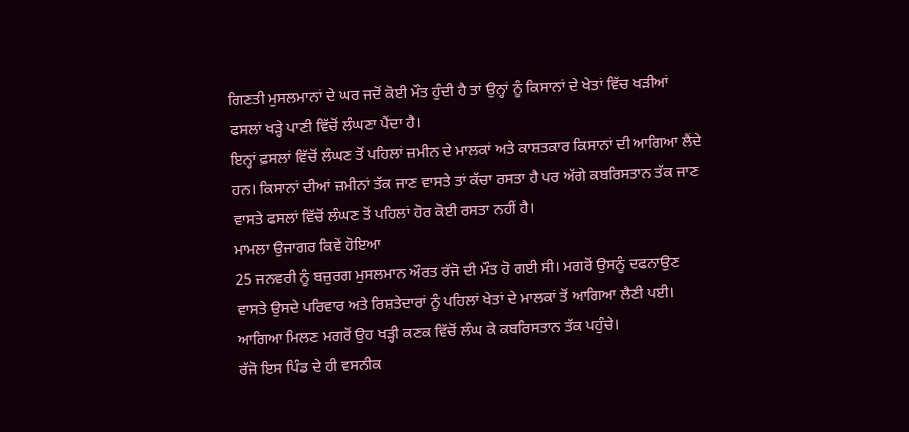ਗਿਣਤੀ ਮੁਸਲਮਾਨਾਂ ਦੇ ਘਰ ਜਦੋਂ ਕੋਈ ਮੌਤ ਹੁੰਦੀ ਹੈ ਤਾਂ ਉਨ੍ਹਾਂ ਨੂੰ ਕਿਸਾਨਾਂ ਦੇ ਖੇਤਾਂ ਵਿੱਚ ਖੜੀਆਂ ਫਸਲਾਂ ਖੜ੍ਹੇ ਪਾਣੀ ਵਿੱਚੋਂ ਲੰਘਣਾ ਪੈਂਦਾ ਹੈ।
ਇਨ੍ਹਾਂ ਫ਼ਸਲਾਂ ਵਿੱਚੋਂ ਲੰਘਣ ਤੋਂ ਪਹਿਲਾਂ ਜ਼ਮੀਨ ਦੇ ਮਾਲਕਾਂ ਅਤੇ ਕਾਸ਼ਤਕਾਰ ਕਿਸਾਨਾਂ ਦੀ ਆਗਿਆ ਲੈਂਦੇ ਹਨ। ਕਿਸਾਨਾਂ ਦੀਆਂ ਜ਼ਮੀਨਾਂ ਤੱਕ ਜਾਣ ਵਾਸਤੇ ਤਾਂ ਕੱਚਾ ਰਸਤਾ ਹੈ ਪਰ ਅੱਗੇ ਕਬਰਿਸਤਾਨ ਤੱਕ ਜਾਣ ਵਾਸਤੇ ਫਸਲਾਂ ਵਿੱਚੋਂ ਲੰਘਣ ਤੋਂ ਪਹਿਲਾਂ ਹੋਰ ਕੋਈ ਰਸਤਾ ਨਹੀਂ ਹੈ।
ਮਾਮਲਾ ਉਜਾਗਰ ਕਿਵੇਂ ਹੋਇਆ
25 ਜਨਵਰੀ ਨੂੰ ਬਜ਼ੁਰਗ ਮੁਸਲਮਾਨ ਔਰਤ ਰੱਜੋ ਦੀ ਮੌਤ ਹੋ ਗਈ ਸੀ। ਮਗਰੋਂ ਉਸਨੂੰ ਦਫਨਾਉਣ ਵਾਸਤੇ ਉਸਦੇ ਪਰਿਵਾਰ ਅਤੇ ਰਿਸ਼ਤੇਦਾਰਾਂ ਨੂੰ ਪਹਿਲਾਂ ਖੇਤਾਂ ਦੇ ਮਾਲਕਾਂ ਤੋਂ ਆਗਿਆ ਲੈਣੀ ਪਈ। ਆਗਿਆ ਮਿਲਣ ਮਗਰੋਂ ਉਹ ਖੜ੍ਹੀ ਕਣਕ ਵਿੱਚੋਂ ਲੰਘ ਕੇ ਕਬਰਿਸਤਾਨ ਤੱਕ ਪਹੁੰਚੇ।
ਰੱਜੋ ਇਸ ਪਿੰਡ ਦੇ ਹੀ ਵਸਨੀਕ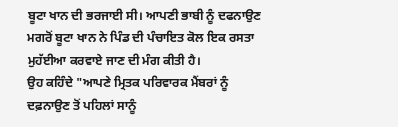ਬੂਟਾ ਖਾਨ ਦੀ ਭਰਜਾਈ ਸੀ। ਆਪਣੀ ਭਾਬੀ ਨੂੰ ਦਫਨਾਉਣ ਮਗਰੋਂ ਬੂਟਾ ਖਾਨ ਨੇ ਪਿੰਡ ਦੀ ਪੰਚਾਇਤ ਕੋਲ ਇਕ ਰਸਤਾ ਮੁਹੱਈਆ ਕਰਵਾਏ ਜਾਣ ਦੀ ਮੰਗ ਕੀਤੀ ਹੈ।
ਉਹ ਕਹਿੰਦੇ "ਆਪਣੇ ਮ੍ਰਿਤਕ ਪਰਿਵਾਰਕ ਮੈਂਬਰਾਂ ਨੂੰ ਦਫ਼ਨਾਉਣ ਤੋਂ ਪਹਿਲਾਂ ਸਾਨੂੰ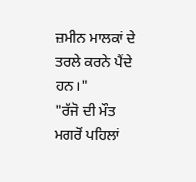ਜ਼ਮੀਨ ਮਾਲਕਾਂ ਦੇ ਤਰਲੇ ਕਰਨੇ ਪੈਂਦੇ ਹਨ।"
"ਰੱਜੋ ਦੀ ਮੌਤ ਮਗਰੋਂ ਪਹਿਲਾਂ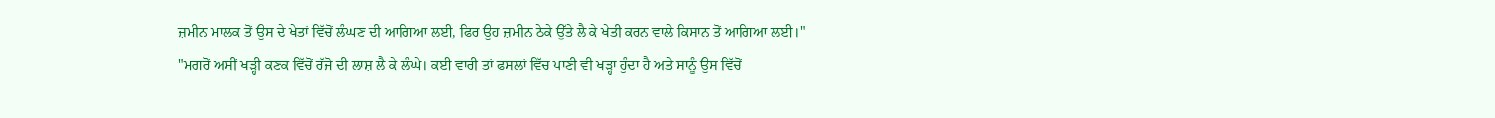ਜ਼ਮੀਨ ਮਾਲਕ ਤੋਂ ਉਸ ਦੇ ਖੇਤਾਂ ਵਿੱਚੋਂ ਲੰਘਣ ਦੀ ਆਗਿਆ ਲਈ, ਫਿਰ ਉਹ ਜ਼ਮੀਨ ਠੇਕੇ ਉੱਤੇ ਲੈ ਕੇ ਖੇਤੀ ਕਰਨ ਵਾਲੇ ਕਿਸਾਨ ਤੋਂ ਆਗਿਆ ਲਈ।"
"ਮਗਰੋਂ ਅਸੀਂ ਖੜ੍ਹੀ ਕਣਕ ਵਿੱਚੋਂ ਰੱਜੋ ਦੀ ਲਾਸ਼ ਲੈ ਕੇ ਲੰਘੇ। ਕਈ ਵਾਰੀ ਤਾਂ ਫਸਲਾਂ ਵਿੱਚ ਪਾਣੀ ਵੀ ਖੜ੍ਹਾ ਹੁੰਦਾ ਹੈ ਅਤੇ ਸਾਨੂੰ ਉਸ ਵਿੱਚੋਂ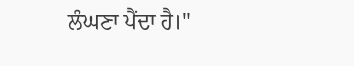ਲੰਘਣਾ ਪੈਂਦਾ ਹੈ।"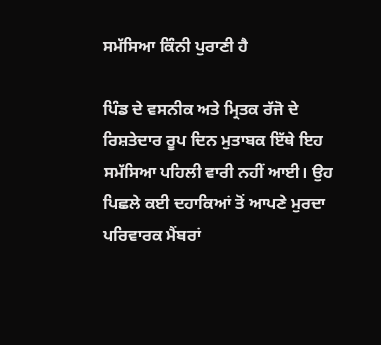ਸਮੱਸਿਆ ਕਿੰਨੀ ਪੁਰਾਣੀ ਹੈ

ਪਿੰਡ ਦੇ ਵਸਨੀਕ ਅਤੇ ਮ੍ਰਿਤਕ ਰੱਜੋ ਦੇ ਰਿਸ਼ਤੇਦਾਰ ਰੂਪ ਦਿਨ ਮੁਤਾਬਕ ਇੱਥੇ ਇਹ ਸਮੱਸਿਆ ਪਹਿਲੀ ਵਾਰੀ ਨਹੀਂ ਆਈ। ਉਹ ਪਿਛਲੇ ਕਈ ਦਹਾਕਿਆਂ ਤੋਂ ਆਪਣੇ ਮੁਰਦਾ ਪਰਿਵਾਰਕ ਮੈਂਬਰਾਂ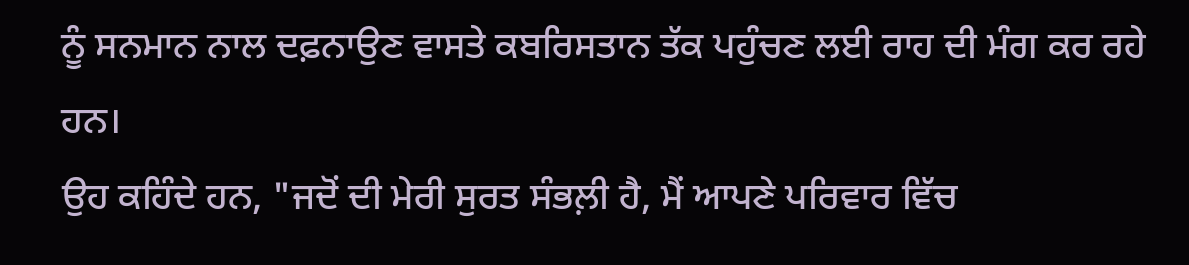ਨੂੰ ਸਨਮਾਨ ਨਾਲ ਦਫ਼ਨਾਉਣ ਵਾਸਤੇ ਕਬਰਿਸਤਾਨ ਤੱਕ ਪਹੁੰਚਣ ਲਈ ਰਾਹ ਦੀ ਮੰਗ ਕਰ ਰਹੇ ਹਨ।
ਉਹ ਕਹਿੰਦੇ ਹਨ, "ਜਦੋਂ ਦੀ ਮੇਰੀ ਸੁਰਤ ਸੰਭਲ਼ੀ ਹੈ, ਮੈਂ ਆਪਣੇ ਪਰਿਵਾਰ ਵਿੱਚ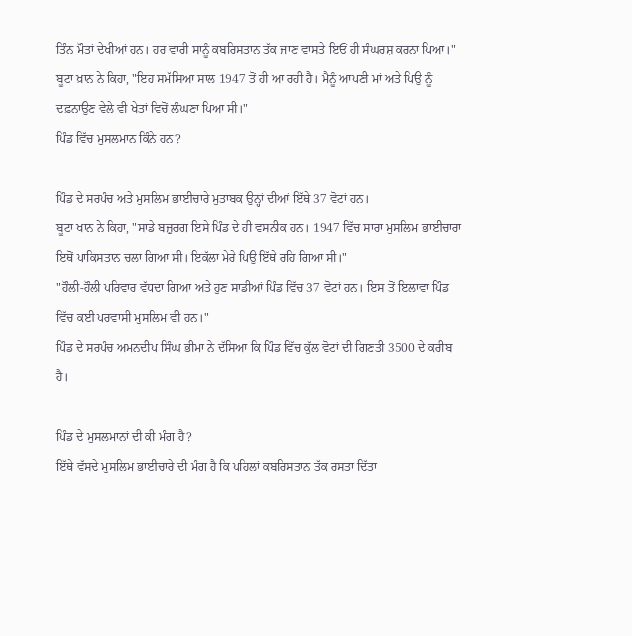ਤਿੰਨ ਮੌਤਾਂ ਦੇਖੀਆਂ ਹਨ। ਹਰ ਵਾਰੀ ਸਾਨੂੰ ਕਬਰਿਸਤਾਨ ਤੱਕ ਜਾਣ ਵਾਸਤੇ ਇਓਂ ਹੀ ਸੰਘਰਸ਼ ਕਰਨਾ ਪਿਆ।"
ਬੂਟਾ ਖ਼ਾਨ ਨੇ ਕਿਹਾ, "ਇਹ ਸਮੱਸਿਆ ਸਾਲ 1947 ਤੋਂ ਹੀ ਆ ਰਹੀ ਹੈ। ਮੈਨੂੰ ਆਪਣੀ ਮਾਂ ਅਤੇ ਪਿਉ ਨੂੰ ਦਫ਼ਨਾਉਣ ਵੇਲੇ ਵੀ ਖੇਤਾਂ ਵਿਚੋਂ ਲੰਘਣਾ ਪਿਆ ਸੀ।"
ਪਿੰਡ ਵਿੱਚ ਮੁਸਲਮਾਨ ਕਿੰਨੇ ਹਨ?

ਪਿੰਡ ਦੇ ਸਰਪੰਚ ਅਤੇ ਮੁਸਲਿਮ ਭਾਈਚਾਰੇ ਮੁਤਾਬਕ ਉਨ੍ਹਾਂ ਦੀਆਂ ਇੱਥੇ 37 ਵੋਟਾਂ ਹਨ।
ਬੂਟਾ ਖਾਨ ਨੇ ਕਿਹਾ, "ਸਾਡੇ ਬਜ਼ੁਰਗ ਇਸੇ ਪਿੰਡ ਦੇ ਹੀ ਵਸਨੀਕ ਹਨ। 1947 ਵਿੱਚ ਸਾਰਾ ਮੁਸਲਿਮ ਭਾਈਚਾਰਾ ਇਥੋਂ ਪਾਕਿਸਤਾਨ ਚਲਾ ਗਿਆ ਸੀ। ਇਕੱਲਾ ਮੇਰੇ ਪਿਉ ਇੱਥੇ ਰਹਿ ਗਿਆ ਸੀ।"
"ਹੌਲੀ-ਹੌਲੀ ਪਰਿਵਾਰ ਵੱਧਦਾ ਗਿਆ ਅਤੇ ਹੁਣ ਸਾਡੀਆਂ ਪਿੰਡ ਵਿੱਚ 37 ਵੋਟਾਂ ਹਨ। ਇਸ ਤੋਂ ਇਲਾਵਾ ਪਿੰਡ ਵਿੱਚ ਕਈ ਪਰਵਾਸੀ ਮੁਸਲਿਮ ਵੀ ਹਨ।"
ਪਿੰਡ ਦੇ ਸਰਪੰਚ ਅਮਨਦੀਪ ਸਿੰਘ ਭੀਮਾ ਨੇ ਦੱਸਿਆ ਕਿ ਪਿੰਡ ਵਿੱਚ ਕੁੱਲ ਵੋਟਾਂ ਦੀ ਗਿਣਤੀ 3500 ਦੇ ਕਰੀਬ ਹੈ।

ਪਿੰਡ ਦੇ ਮੁਸਲਮਾਨਾਂ ਦੀ ਕੀ ਮੰਗ ਹੈ?
ਇੱਥੇ ਵੱਸਦੇ ਮੁਸਲਿਮ ਭਾਈਚਾਰੇ ਦੀ ਮੰਗ ਹੈ ਕਿ ਪਹਿਲਾਂ ਕਬਰਿਸਤਾਨ ਤੱਕ ਰਸਤਾ ਦਿੱਤਾ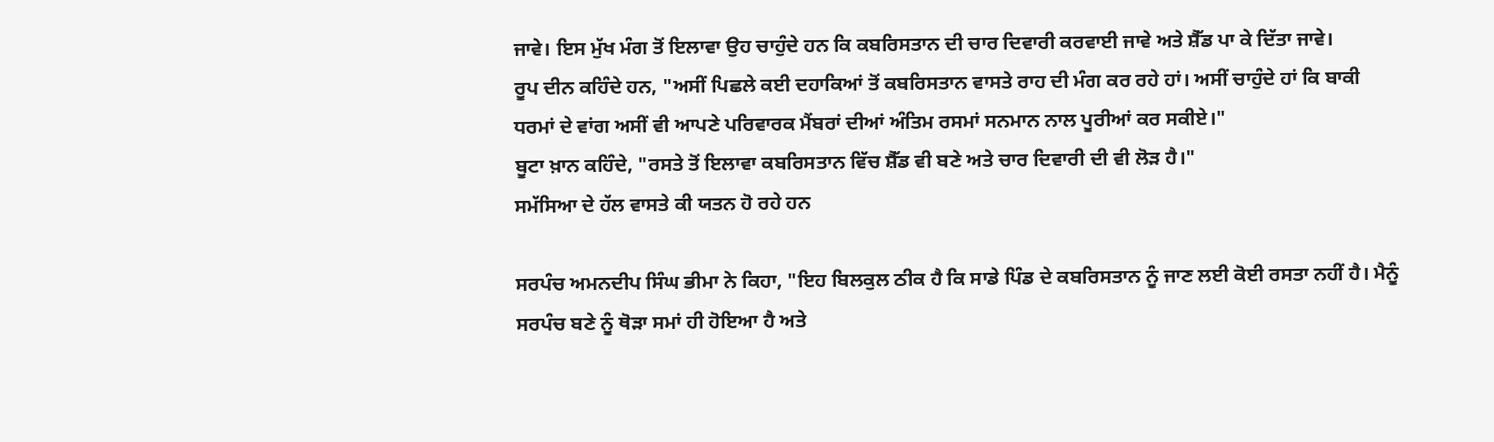ਜਾਵੇ। ਇਸ ਮੁੱਖ ਮੰਗ ਤੋਂ ਇਲਾਵਾ ਉਹ ਚਾਹੁੰਦੇ ਹਨ ਕਿ ਕਬਰਿਸਤਾਨ ਦੀ ਚਾਰ ਦਿਵਾਰੀ ਕਰਵਾਈ ਜਾਵੇ ਅਤੇ ਸ਼ੈੱਡ ਪਾ ਕੇ ਦਿੱਤਾ ਜਾਵੇ।
ਰੂਪ ਦੀਨ ਕਹਿੰਦੇ ਹਨ, "ਅਸੀਂ ਪਿਛਲੇ ਕਈ ਦਹਾਕਿਆਂ ਤੋਂ ਕਬਰਿਸਤਾਨ ਵਾਸਤੇ ਰਾਹ ਦੀ ਮੰਗ ਕਰ ਰਹੇ ਹਾਂ। ਅਸੀਂ ਚਾਹੁੰਦੇ ਹਾਂ ਕਿ ਬਾਕੀ ਧਰਮਾਂ ਦੇ ਵਾਂਗ ਅਸੀਂ ਵੀ ਆਪਣੇ ਪਰਿਵਾਰਕ ਮੈਂਬਰਾਂ ਦੀਆਂ ਅੰਤਿਮ ਰਸਮਾਂ ਸਨਮਾਨ ਨਾਲ ਪੂਰੀਆਂ ਕਰ ਸਕੀਏ।"
ਬੂਟਾ ਖ਼ਾਨ ਕਹਿੰਦੇ, "ਰਸਤੇ ਤੋਂ ਇਲਾਵਾ ਕਬਰਿਸਤਾਨ ਵਿੱਚ ਸ਼ੈੱਡ ਵੀ ਬਣੇ ਅਤੇ ਚਾਰ ਦਿਵਾਰੀ ਦੀ ਵੀ ਲੋੜ ਹੈ।"
ਸਮੱਸਿਆ ਦੇ ਹੱਲ ਵਾਸਤੇ ਕੀ ਯਤਨ ਹੋ ਰਹੇ ਹਨ

ਸਰਪੰਚ ਅਮਨਦੀਪ ਸਿੰਘ ਭੀਮਾ ਨੇ ਕਿਹਾ, "ਇਹ ਬਿਲਕੁਲ ਠੀਕ ਹੈ ਕਿ ਸਾਡੇ ਪਿੰਡ ਦੇ ਕਬਰਿਸਤਾਨ ਨੂੰ ਜਾਣ ਲਈ ਕੋਈ ਰਸਤਾ ਨਹੀਂ ਹੈ। ਮੈਨੂੰ ਸਰਪੰਚ ਬਣੇ ਨੂੰ ਥੋੜਾ ਸਮਾਂ ਹੀ ਹੋਇਆ ਹੈ ਅਤੇ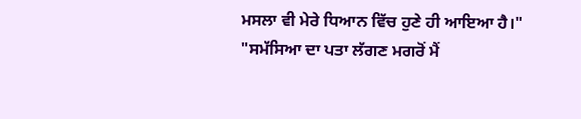ਮਸਲਾ ਵੀ ਮੇਰੇ ਧਿਆਨ ਵਿੱਚ ਹੁਣੇ ਹੀ ਆਇਆ ਹੈ।"
"ਸਮੱਸਿਆ ਦਾ ਪਤਾ ਲੱਗਣ ਮਗਰੋਂ ਮੈਂ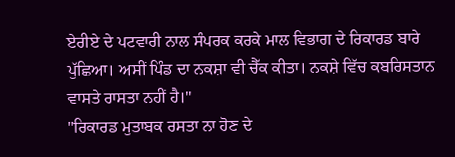ਏਰੀਏ ਦੇ ਪਟਵਾਰੀ ਨਾਲ ਸੰਪਰਕ ਕਰਕੇ ਮਾਲ ਵਿਭਾਗ ਦੇ ਰਿਕਾਰਡ ਬਾਰੇ ਪੁੱਛਿਆ। ਅਸੀਂ ਪਿੰਡ ਦਾ ਨਕਸ਼ਾ ਵੀ ਚੈੱਕ ਕੀਤਾ। ਨਕਸ਼ੇ ਵਿੱਚ ਕਬਰਿਸਤਾਨ ਵਾਸਤੇ ਰਾਸਤਾ ਨਹੀਂ ਹੈ।"
"ਰਿਕਾਰਡ ਮੁਤਾਬਕ ਰਸਤਾ ਨਾ ਹੋਣ ਦੇ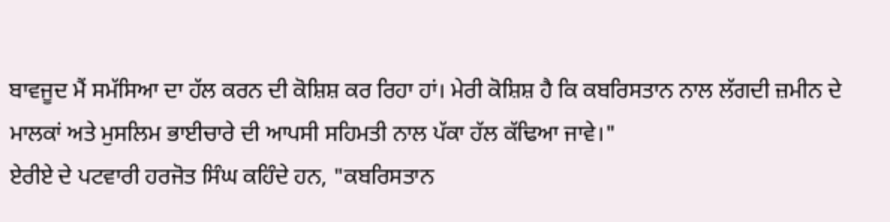ਬਾਵਜੂਦ ਮੈਂ ਸਮੱਸਿਆ ਦਾ ਹੱਲ ਕਰਨ ਦੀ ਕੋਸ਼ਿਸ਼ ਕਰ ਰਿਹਾ ਹਾਂ। ਮੇਰੀ ਕੋਸ਼ਿਸ਼ ਹੈ ਕਿ ਕਬਰਿਸਤਾਨ ਨਾਲ ਲੱਗਦੀ ਜ਼ਮੀਨ ਦੇ ਮਾਲਕਾਂ ਅਤੇ ਮੁਸਲਿਮ ਭਾਈਚਾਰੇ ਦੀ ਆਪਸੀ ਸਹਿਮਤੀ ਨਾਲ ਪੱਕਾ ਹੱਲ ਕੱਢਿਆ ਜਾਵੇ।"
ਏਰੀਏ ਦੇ ਪਟਵਾਰੀ ਹਰਜੋਤ ਸਿੰਘ ਕਹਿੰਦੇ ਹਨ, "ਕਬਰਿਸਤਾਨ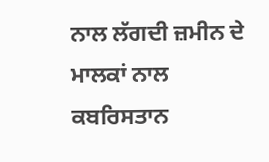ਨਾਲ ਲੱਗਦੀ ਜ਼ਮੀਨ ਦੇ ਮਾਲਕਾਂ ਨਾਲ ਕਬਰਿਸਤਾਨ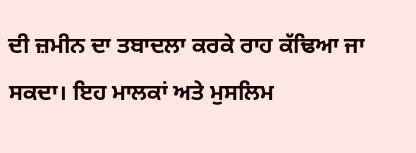ਦੀ ਜ਼ਮੀਨ ਦਾ ਤਬਾਦਲਾ ਕਰਕੇ ਰਾਹ ਕੱਢਿਆ ਜਾ ਸਕਦਾ। ਇਹ ਮਾਲਕਾਂ ਅਤੇ ਮੁਸਲਿਮ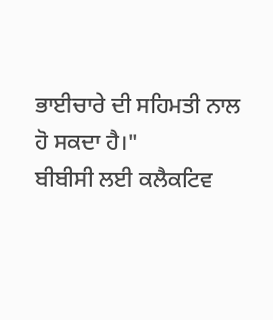ਭਾਈਚਾਰੇ ਦੀ ਸਹਿਮਤੀ ਨਾਲ ਹੋ ਸਕਦਾ ਹੈ।"
ਬੀਬੀਸੀ ਲਈ ਕਲੈਕਟਿਵ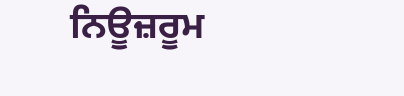ਨਿਊਜ਼ਰੂਮ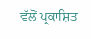ਵੱਲੋਂ ਪ੍ਰਕਾਸ਼ਿਤ